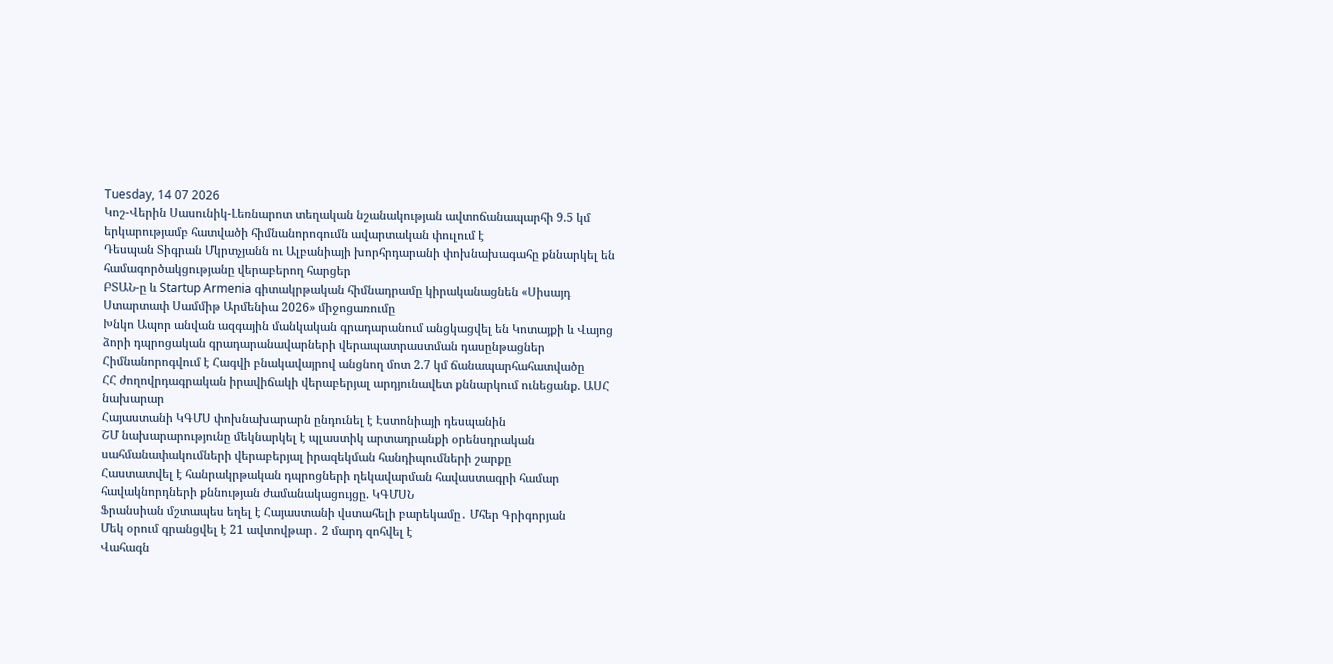Tuesday, 14 07 2026
Կոշ-Վերին Սասունիկ-Լեռնարոտ տեղական նշանակության ավտոճանապարհի 9.5 կմ երկարությամբ հատվածի հիմնանորոգումն ավարտական փուլում է
Դեսպան Տիգրան Մկրտչյանն ու Ալբանիայի խորհրդարանի փոխնախագահը քննարկել են համագործակցությանը վերաբերող հարցեր
ԲՏԱՆ-ը և Startup Armenia գիտակրթական հիմնադրամը կիրականացնեն «Սիսայդ Ստարտափ Սամմիթ Արմենիա 2026» միջոցառումը
Խնկո Ապոր անվան ազգային մանկական գրադարանում անցկացվել են Կոտայքի և Վայոց ձորի դպրոցական գրադարանավարների վերապատրաստման դասընթացներ
Հիմնանորոգվում է Հագվի բնակավայրով անցնող մոտ 2.7 կմ ճանապարհահատվածը
ՀՀ ժողովրդագրական իրավիճակի վերաբերյալ արդյունավետ քննարկում ունեցանք. ԱՍՀ նախարար
Հայաստանի ԿԳՄՍ փոխնախարարն ընդունել է Էստոնիայի դեսպանին
ՇՄ նախարարությունը մեկնարկել է պլաստիկ արտադրանքի օրենսդրական սահմանափակումների վերաբերյալ իրազեկման հանդիպումների շարքը
Հաստատվել է հանրակրթական դպրոցների ղեկավարման հավաստագրի համար հավակնորդների քննության ժամանակացույցը. ԿԳՄՍՆ
Ֆրանսիան մշտապես եղել է Հայաստանի վստահելի բարեկամը․ Մհեր Գրիգորյան
Մեկ օրում գրանցվել է 21 ավտովթար․ 2 մարդ զոհվել է
Վահագն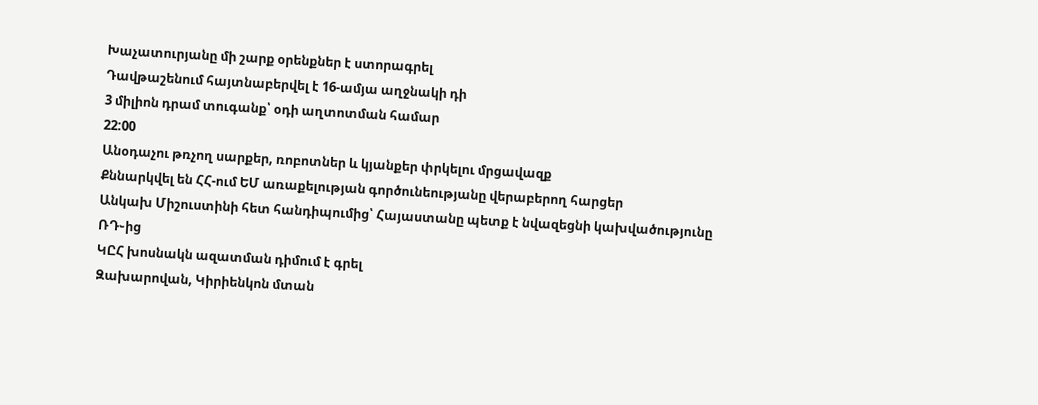Խաչատուրյանը մի շարք օրենքներ է ստորագրել
Դավթաշենում հայտնաբերվել է 16-ամյա աղջնակի դի
3 միլիոն դրամ տուգանք՝ օդի աղտոտման համար
22:00
Անօդաչու թռչող սարքեր, ռոբոտներ և կյանքեր փրկելու մրցավազք
Քննարկվել են ՀՀ-ում ԵՄ առաքելության գործունեությանը վերաբերող հարցեր
Անկախ Միշուստինի հետ հանդիպումից՝ Հայաստանը պետք է նվազեցնի կախվածությունը ՌԴ֊ից
ԿԸՀ խոսնակն ազատման դիմում է գրել
Զախարովան, Կիրիենկոն մտան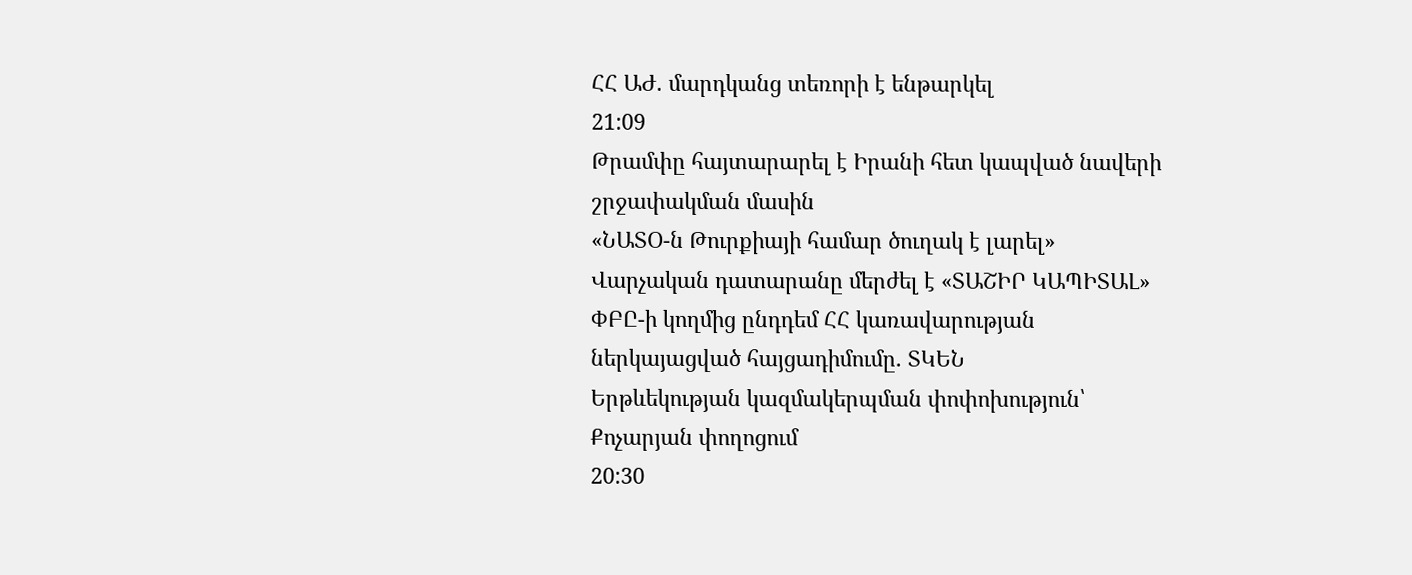ՀՀ ԱԺ. մարդկանց տեռորի է ենթարկել
21:09
Թրամփը հայտարարել է Իրանի հետ կապված նավերի շրջափակման մասին
«ՆԱՏՕ-ն Թուրքիայի համար ծուղակ է լարել»
Վարչական դատարանը մերժել է «ՏԱՇԻՐ ԿԱՊԻՏԱԼ» ՓԲԸ-ի կողմից ընդդեմ ՀՀ կառավարության ներկայացված հայցադիմումը․ ՏԿԵՆ
Երթևեկության կազմակերպման փոփոխություն՝ Քոչարյան փողոցում
20:30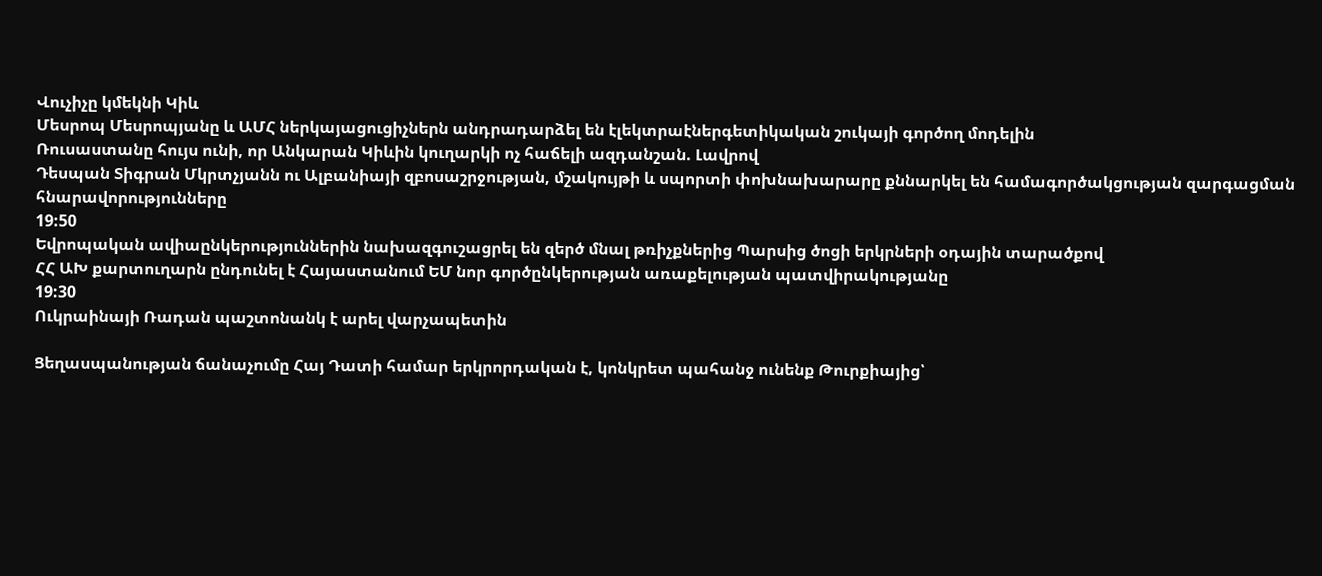Վուչիչը կմեկնի Կիև
Մեսրոպ Մեսրոպյանը և ԱՄՀ ներկայացուցիչներն անդրադարձել են էլեկտրաէներգետիկական շուկայի գործող մոդելին
Ռուսաստանը հույս ունի, որ Անկարան Կիևին կուղարկի ոչ հաճելի ազդանշան. Լավրով
Դեսպան Տիգրան Մկրտչյանն ու Ալբանիայի զբոսաշրջության, մշակույթի և սպորտի փոխնախարարը քննարկել են համագործակցության զարգացման հնարավորությունները
19:50
Եվրոպական ավիաընկերություններին նախազգուշացրել են զերծ մնալ թռիչքներից Պարսից ծոցի երկրների օդային տարածքով
ՀՀ ԱԽ քարտուղարն ընդունել է Հայաստանում ԵՄ նոր գործընկերության առաքելության պատվիրակությանը
19:30
Ուկրաինայի Ռադան պաշտոնանկ է արել վարչապետին

Ցեղասպանության ճանաչումը Հայ Դատի համար երկրորդական է, կոնկրետ պահանջ ունենք Թուրքիայից՝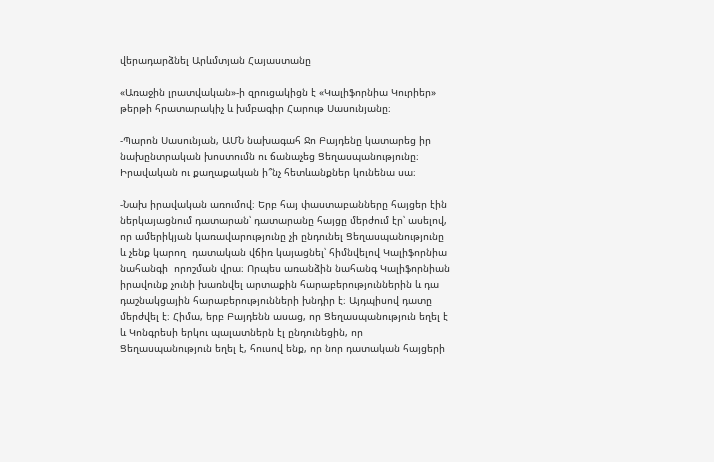վերադարձնել Արևմտյան Հայաստանը

«Առաջին լրատվական»-ի զրուցակիցն է «Կալիֆորնիա Կուրիեր» թերթի հրատարակիչ և խմբագիր Հարութ Սասունյանը։

-Պարոն Սասունյան, ԱՄՆ նախագահ Ջո Բայդենը կատարեց իր նախընտրական խոստումն ու ճանաչեց Ցեղասպանությունը։ Իրավական ու քաղաքական ի՞նչ հետևանքներ կունենա սա։

-Նախ իրավական առումով։ Երբ հայ փաստաբանները հայցեր էին ներկայացնում դատարան՝ դատարանը հայցը մերժում էր՝ ասելով, որ ամերիկյան կառավարությունը չի ընդունել Ցեղասպանությունը  և չենք կարող  դատական վճիռ կայացնել՝ հիմնվելով Կալիֆորնիա նահանգի  որոշման վրա։ Որպես առանձին նահանգ Կալիֆորնիան իրավունք չունի խառնվել արտաքին հարաբերություններին և դա դաշնակցային հարաբերությունների խնդիր է։ Այդպիսով դատը մերժվել է։ Հիմա, երբ Բայդենն ասաց, որ Ցեղասպանություն եղել է և Կոնգրեսի երկու պալատներն էլ ընդունեցին, որ Ցեղասպանություն եղել է, հուսով ենք, որ նոր դատական հայցերի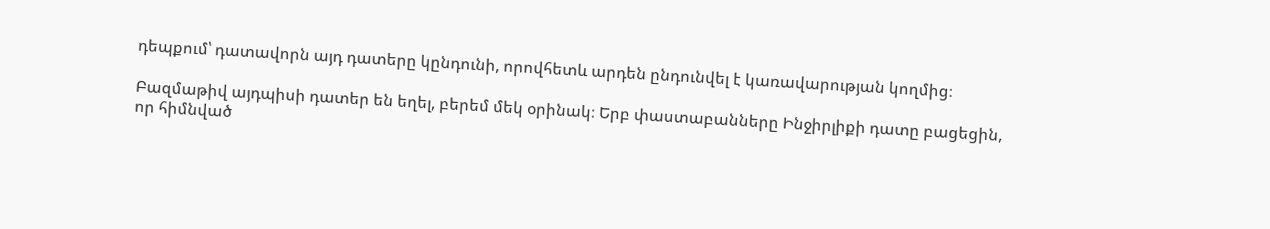դեպքում՝ դատավորն այդ դատերը կընդունի, որովհետև արդեն ընդունվել է կառավարության կողմից։

Բազմաթիվ այդպիսի դատեր են եղել, բերեմ մեկ օրինակ։ Երբ փաստաբանները Ինջիրլիքի դատը բացեցին, որ հիմնված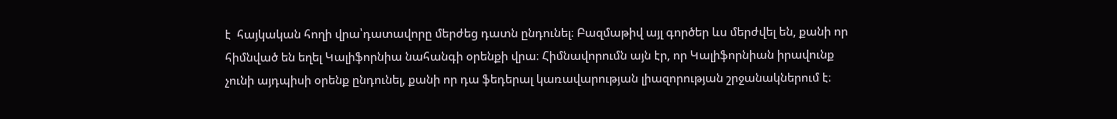է  հայկական հողի վրա՝դատավորը մերժեց դատն ընդունել։ Բազմաթիվ այլ գործեր ևս մերժվել են, քանի որ հիմնված են եղել Կալիֆորնիա նահանգի օրենքի վրա։ Հիմնավորումն այն էր, որ Կալիֆորնիան իրավունք չունի այդպիսի օրենք ընդունել, քանի որ դա ֆեդերալ կառավարության լիազորության շրջանակներում է։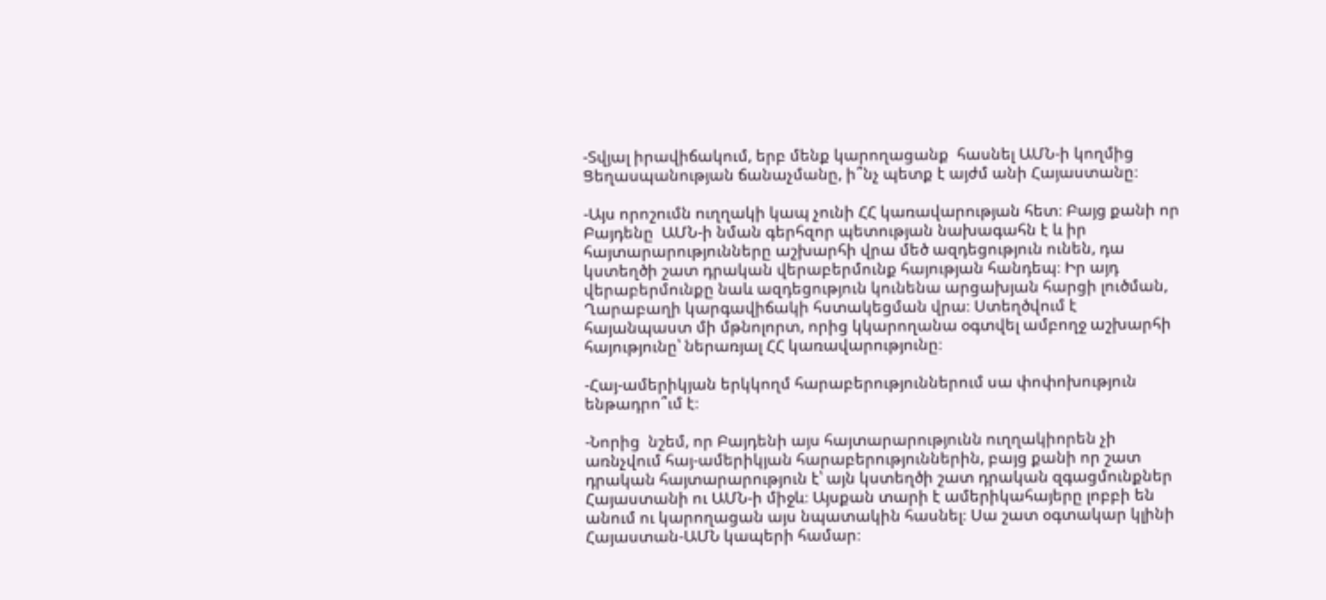-Տվյալ իրավիճակում, երբ մենք կարողացանք  հասնել ԱՄՆ-ի կողմից Ցեղասպանության ճանաչմանը, ի՞նչ պետք է այժմ անի Հայաստանը։

-Այս որոշումն ուղղակի կապ չունի ՀՀ կառավարության հետ։ Բայց քանի որ Բայդենը  ԱՄՆ-ի նման գերհզոր պետության նախագահն է և իր հայտարարությունները աշխարհի վրա մեծ ազդեցություն ունեն, դա կստեղծի շատ դրական վերաբերմունք հայության հանդեպ։ Իր այդ վերաբերմունքը նաև ազդեցություն կունենա արցախյան հարցի լուծման, Ղարաբաղի կարգավիճակի հստակեցման վրա։ Ստեղծվում է  հայանպաստ մի մթնոլորտ, որից կկարողանա օգտվել ամբողջ աշխարհի հայությունը՝ ներառյալ ՀՀ կառավարությունը։

-Հայ-ամերիկյան երկկողմ հարաբերություններում սա փոփոխություն ենթադրո՞ւմ է։

-Նորից  նշեմ, որ Բայդենի այս հայտարարությունն ուղղակիորեն չի առնչվում հայ-ամերիկյան հարաբերություններին, բայց քանի որ շատ դրական հայտարարություն է՝ այն կստեղծի շատ դրական զգացմունքներ Հայաստանի ու ԱՄՆ-ի միջև։ Այսքան տարի է ամերիկահայերը լոբբի են անում ու կարողացան այս նպատակին հասնել։ Սա շատ օգտակար կլինի Հայաստան-ԱՄՆ կապերի համար։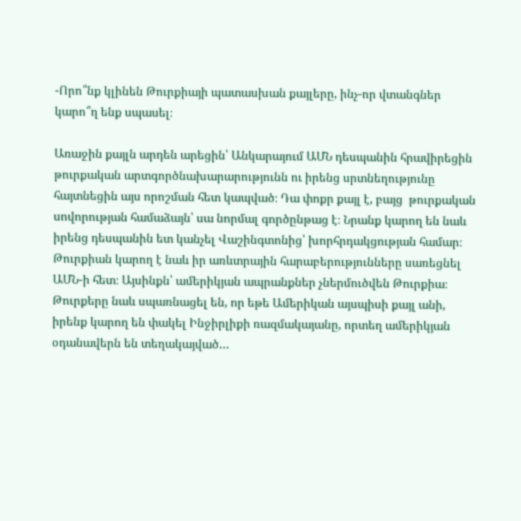-Որո՞նք կլինեն Թուրքիայի պատասխան քայլերը, ինչ-որ վտանգներ կարո՞ղ ենք սպասել։

Առաջին քայլն արդեն արեցին՝ Անկարայում ԱՄՆ դեսպանին հրավիրեցին թուրքական արտգործնախարարությունն ու իրենց սրտնեղությունը  հայտնեցին այս որոշման հետ կապված։ Դա փոքր քայլ է, բայց  թուրքական սովորության համաձայն՝ սա նորմալ գործընթաց է։ Նրանք կարող են նաև իրենց դեսպանին ետ կանչել Վաշինգտոնից՝ խորհրդակցության համար։ Թուրքիան կարող է նաև իր առևտրային հարաբերությունները սառեցնել ԱՄՆ-ի հետ։ Այսինքն՝ ամերիկյան ապրանքներ չներմուծվեն Թուրքիա։ Թուրքերը նաև սպառնացել են, որ եթե Ամերիկան այսպիսի քայլ անի, իրենք կարող են փակել Ինջիրլիքի ռազմակայանը, որտեղ ամերիկյան օդանավերն են տեղակայված…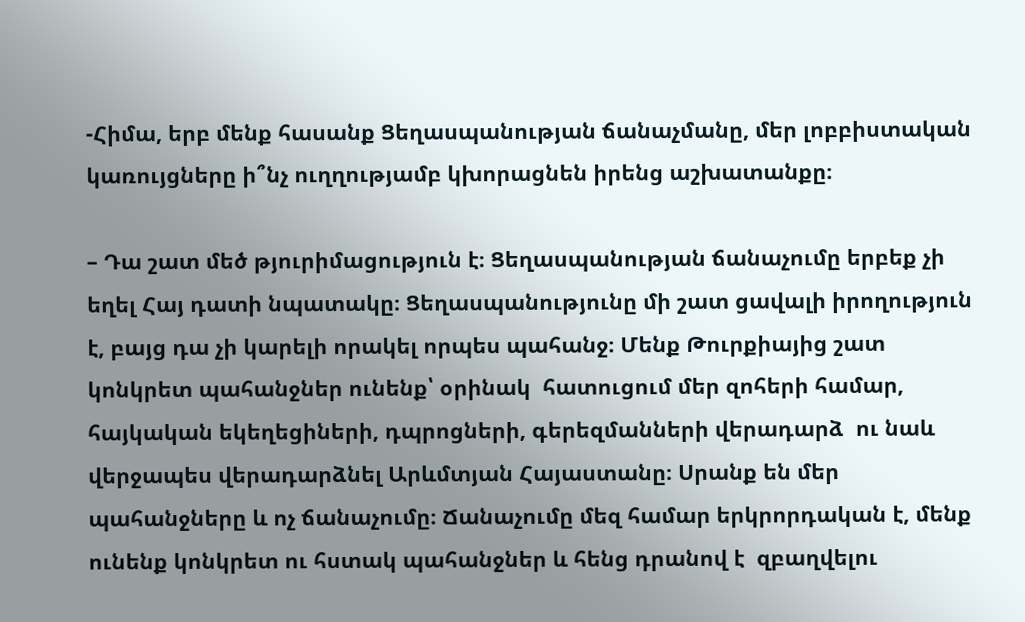-Հիմա, երբ մենք հասանք Ցեղասպանության ճանաչմանը, մեր լոբբիստական կառույցները ի՞նչ ուղղությամբ կխորացնեն իրենց աշխատանքը։

– Դա շատ մեծ թյուրիմացություն է։ Ցեղասպանության ճանաչումը երբեք չի եղել Հայ դատի նպատակը։ Ցեղասպանությունը մի շատ ցավալի իրողություն է, բայց դա չի կարելի որակել որպես պահանջ։ Մենք Թուրքիայից շատ կոնկրետ պահանջներ ունենք՝ օրինակ  հատուցում մեր զոհերի համար, հայկական եկեղեցիների, դպրոցների, գերեզմանների վերադարձ  ու նաև վերջապես վերադարձնել Արևմտյան Հայաստանը։ Սրանք են մեր պահանջները և ոչ ճանաչումը։ Ճանաչումը մեզ համար երկրորդական է, մենք ունենք կոնկրետ ու հստակ պահանջներ և հենց դրանով է  զբաղվելու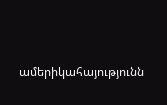ամերիկահայությունն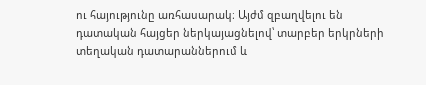ու հայությունը առհասարակ։ Այժմ զբաղվելու են դատական հայցեր ներկայացնելով՝ տարբեր երկրների  տեղական դատարաններում և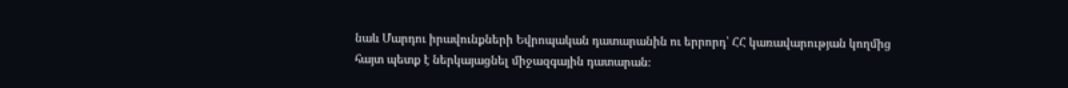նաև Մարդու իրավունքների Եվրոպական դատարանին ու երրորդ՝ ՀՀ կառավարության կողմից հայտ պետք է ներկայացնել միջազգային դատարան։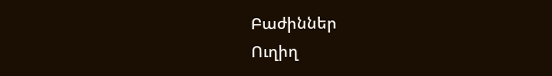Բաժիններ
Ուղիղ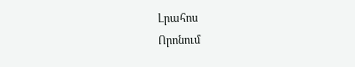Լրահոս
Որոնում